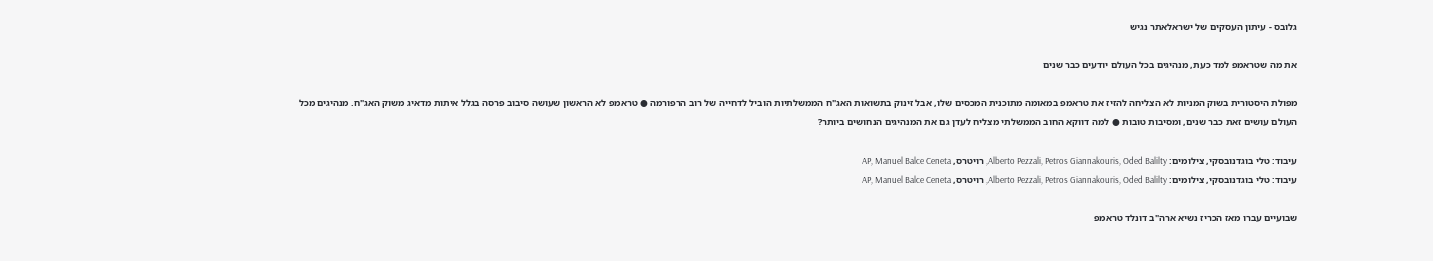גלובס - עיתון העסקים של ישראלאתר נגיש

את מה שטראמפ למד כעת, מנהיגים בכל העולם יודעים כבר שנים

מפולת היסטורית בשוק המניות לא הצליחה להזיז את טראמפ במאומה מתוכנית המכסים שלו, אבל זינוק בתשואות האג"ח הממשלתיות הוביל לדחייה של רוב הרפורמה ● טראמפ לא הראשון שעושה סיבוב פרסה בגלל איתות מדאיג משוק האג"ח. מנהיגים מכל העולם עושים זאת כבר שנים, ומסיבות טובות ● למה דווקא החוב הממשלתי מצליח לעדן גם את המנהיגים הנחושים ביותר?

עיבוד: טלי בוגדנובסקי, צילומים: Alberto Pezzali, Petros Giannakouris, Oded Balilty, רויטרס, AP, Manuel Balce Ceneta
עיבוד: טלי בוגדנובסקי, צילומים: Alberto Pezzali, Petros Giannakouris, Oded Balilty, רויטרס, AP, Manuel Balce Ceneta

שבועיים עברו מאז הכריז נשיא ארה"ב דונלד טראמפ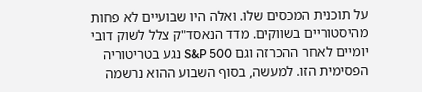על תוכנית המכסים שלו. ואלה היו שבועיים לא פחות מהיסטוריים בשווקים. מדד הנאסד"ק צלל לשוק דובי יומיים לאחר ההכרזה וגם S&P 500 נגע בטריטוריה הפסימית הזו. למעשה, בסוף השבוע ההוא נרשמה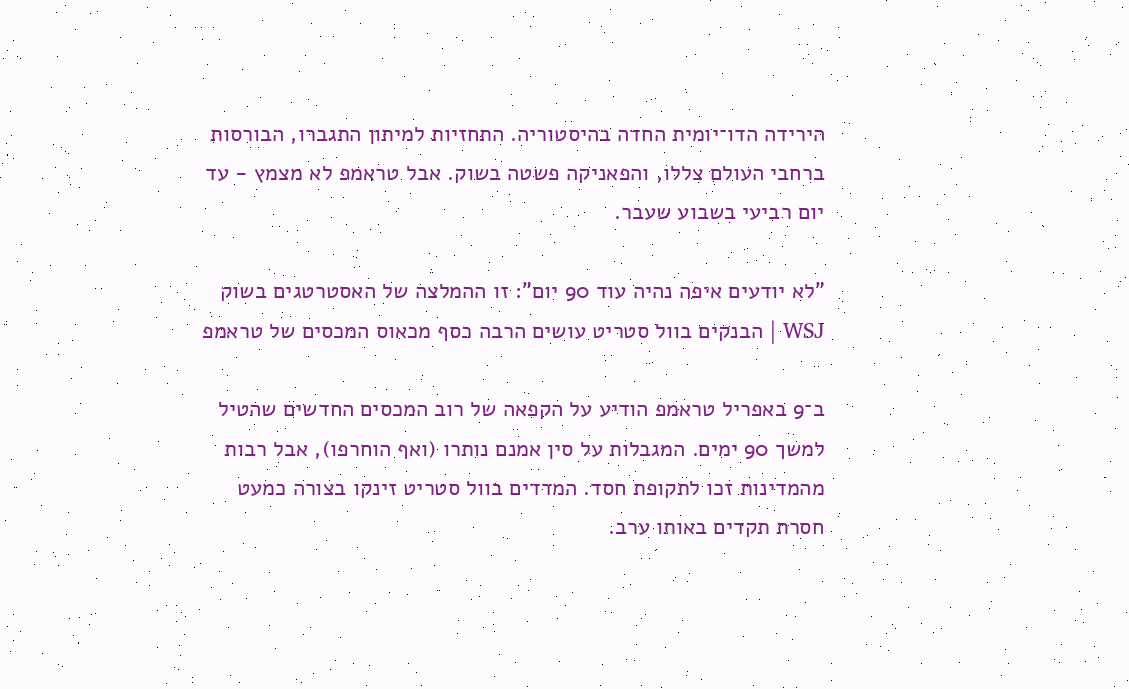הירידה הדו־יומית החדה בהיסטוריה. התחזיות למיתון התגברו, הבורסות ברחבי העולם צללו, והפאניקה פשטה בשוק. אבל טראמפ לא מצמץ - עד יום רביעי בשבוע שעבר.

"לא יודעים איפה נהיה עוד 90 יום": זו ההמלצה של האסטרטגים בשוק
WSJ | הבנקים בוול סטריט עושים הרבה כסף מכאוס המכסים של טראמפ

ב־9 באפריל טראמפ הודיע על הקפאה של רוב המכסים החדשים שהטיל למשך 90 ימים. המגבלות על סין אמנם נותרו (ואף הוחרפו), אבל רבות מהמדינות זכו לתקופת חסד. המדדים בוול סטריט זינקו בצורה כמעט חסרת תקדים באותו ערב.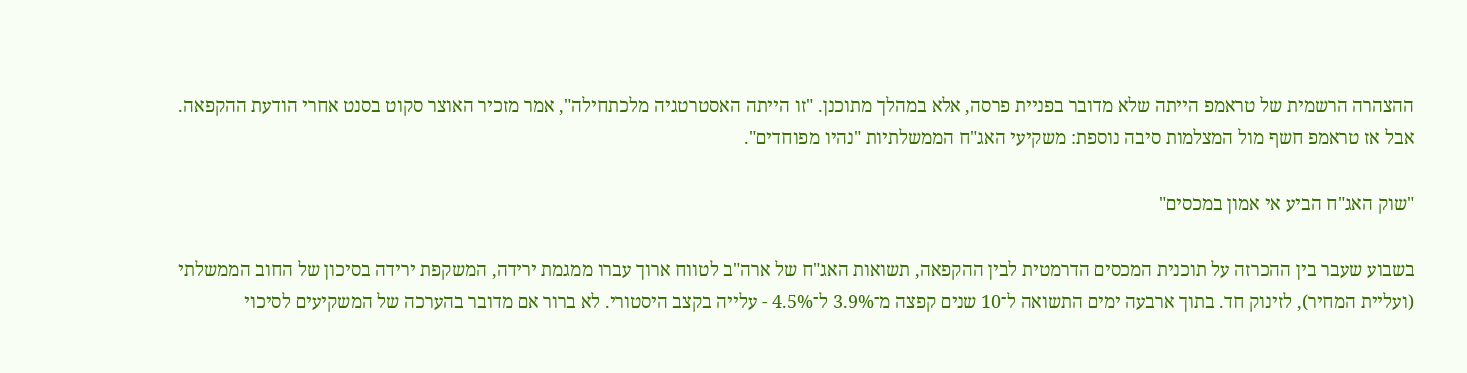ההצהרה הרשמית של טראמפ הייתה שלא מדובר בפניית פרסה, אלא במהלך מתוכנן. "זו הייתה האסטרטגיה מלכתחילה", אמר מזכיר האוצר סקוט בסנט אחרי הודעת ההקפאה. אבל אז טראמפ חשף מול המצלמות סיבה נוספת: משקיעי האג"ח הממשלתיות "נהיו מפוחדים".

"שוק האג"ח הביע אי אמון במכסים"

בשבוע שעבר בין ההכרזה על תוכנית המכסים הדרמטית לבין ההקפאה, תשואות האג"ח של ארה"ב לטווח ארוך עברו ממגמת ירידה, המשקפת ירידה בסיכון של החוב הממשלתי (ועליית המחיר), לזינוק חד. בתוך ארבעה ימים התשואה ל־10 שנים קפצה מ־3.9% ל־4.5% - עלייה בקצב היסטורי. לא ברור אם מדובר בהערכה של המשקיעים לסיכוי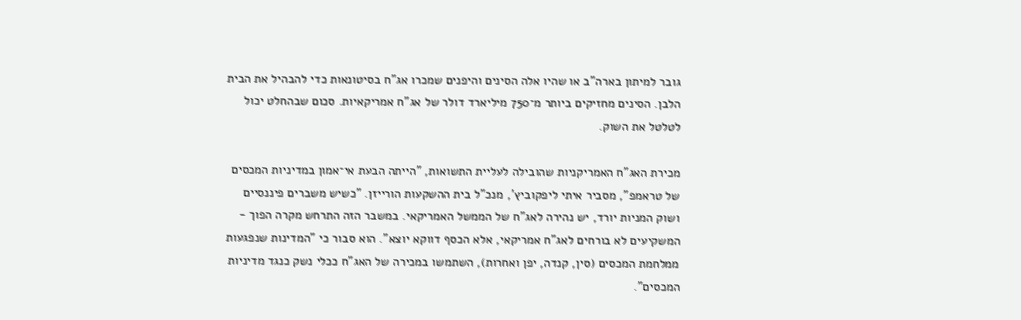גובר למיתון בארה"ב או שהיו אלה הסינים והיפנים שמכרו אג"ח בסיטונאות כדי להבהיל את הבית הלבן. הסינים מחזיקים ביותר מ־750 מיליארד דולר של אג"ח אמריקאיות. סכום שבהחלט יכול לטלטל את השוק.

מכירת האג"ח האמריקניות שהובילה לעליית התשואות, "הייתה הבעת אי־אמון במדיניות המכסים של טראמפ", מסביר איתי ליפקוביץ', מנכ"ל בית ההשקעות הורייזן. "כשיש משברים פיננסיים ושוק המניות יורד, יש נהירה לאג"ח של הממשל האמריקאי. במשבר הזה התרחש מקרה הפוך - המשקיעים לא בורחים לאג"ח אמריקאי, אלא הכסף דווקא יוצא". הוא סבור כי "המדינות שנפגעות ממלחמת המכסים (סין, קנדה, יפן ואחרות), השתמשו במכירה של האג"ח ככלי נשק כנגד מדיניות המכסים".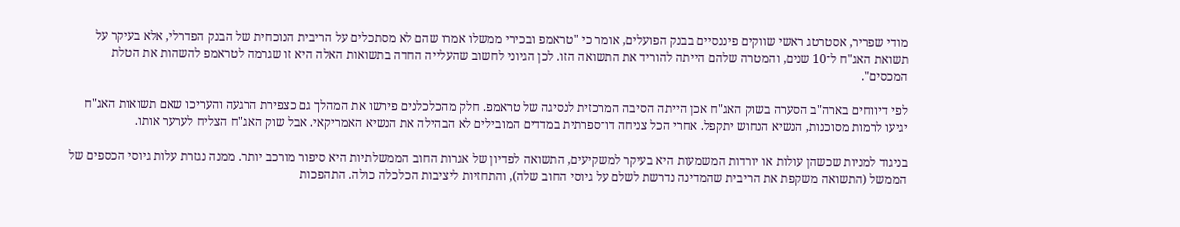מודי שפריר, אסטרטג ראשי שווקים פיננסיים בבנק הפועלים, אומר כי "טראמפ ובכירי ממשלו אמרו שהם לא מסתכלים על הריבית הנוכחית של הבנק הפדרלי, אלא בעיקר על תשואת האג"ח ל־10 שנים, והמטרה שלהם הייתה להוריד את התשואה הזו. לכן הגיוני לחשוב שהעלייה החדה בתשואות האלה היא זו שגרמה לטראמפ להשהות את הטלת המכסים".

לפי דיווחים בארה"ב הסערה בשוק האג"ח אכן הייתה הסיבה המרכזית לנסיגה של טראמפ. חלק מהכלכלנים פירשו את המהלך גם כצפירת הרגעה והעריכו שאם תשואות האג"ח יגיעו לרמות מסוכנות, הנשיא הנחוש יתקפל. אחרי הכל צניחה דו־ספרתית במדדים המובילים לא הבהילה את הנשיא האמריקאי. אבל שוק האג"ח הצליח לערער אותו.

בניגוד למניות שכשהן עולות או יורדות המשמעות היא בעיקר למשקיעים, התשואה לפדיון של אגרות החוב הממשלתיות היא סיפור מורכב יותר. ממנה נגזרת עלות גיוסי הכספים של הממשל (התשואה משקפת את הריבית שהמדינה נדרשת לשלם על גיוסי החוב שלה), והתחזיות ליציבות הכלכלה כולה. התהפכות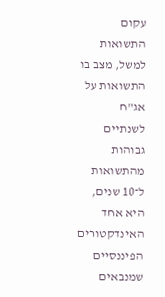עקום התשואות למשל, מצב בו התשואות על אג"ח לשנתיים גבוהות מהתשואות ל־10 שנים, היא אחד האינדקטורים הפיננסיים שמנבאים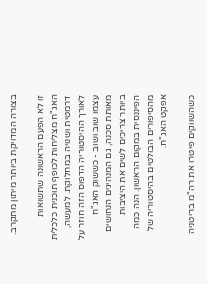בצורה המדויקת ביותר מיתון מתקרב.

זו לא הפעם הראשונה שתשואות האג"ח מצליחות לכופף תוכנית כלכלית דרמטית ושנויה במחלוקת. למעשה, לאורך ההיסטוריה הדפוס הזה חוזר על עצמו שוב ושוב - כששוק האג"ח מאותת סכנה, גם המנהיגים הנחושים ביותר צריכים לשים את היציבות הפיננסית במקום הראשון. הנה כמה מהסיפורים הבולטים בהיסטוריה של אפקט האג"ח.

כשהשווקים פיטרו את רה"מ בריטניה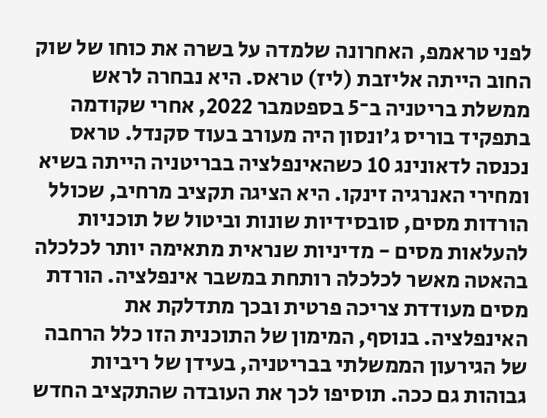לפני טראמפ, האחרונה שלמדה על בשרה את כוחו של שוק החוב הייתה אליזבת (ליז) טראס. היא נבחרה לראש ממשלת בריטניה ב־5 בספטמבר 2022, אחרי שקודמה בתפקיד בוריס ג'ונסון היה מעורב בעוד סקנדל. טראס נכנסה לדאונינג 10 כשהאינפלציה בבריטניה הייתה בשיא ומחירי האנרגיה זינקו. היא הציגה תקציב מרחיב, שכולל הורדות מסים, סובסידיות שונות וביטול של תוכניות להעלאות מסים - מדיניות שנראית מתאימה יותר לכלכלה בהאטה מאשר לכלכלה רותחת במשבר אינפלציה. הורדת מסים מעודדת צריכה פרטית ובכך מתדלקת את האינפלציה. בנוסף, המימון של התוכנית הזו כלל הרחבה של הגירעון הממשלתי בבריטניה, בעידן של ריביות גבוהות גם ככה. תוסיפו לכך את העובדה שהתקציב החדש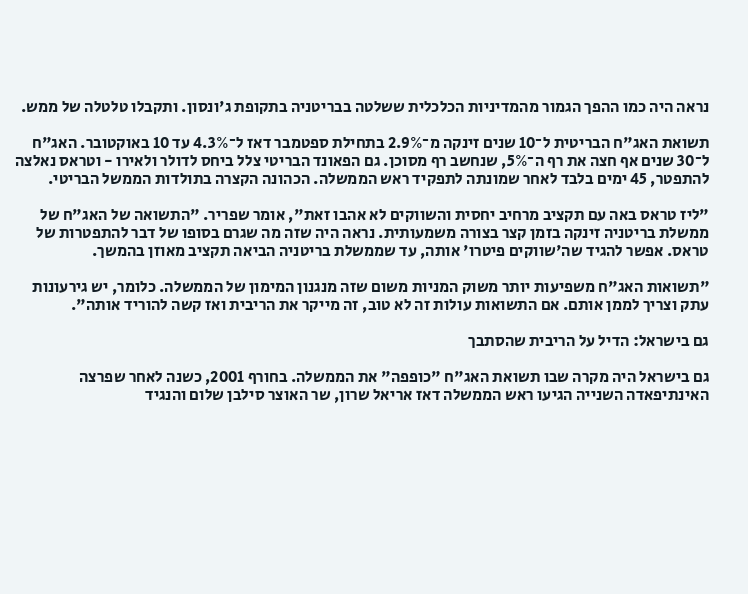נראה היה כמו ההפך הגמור מהמדיניות הכלכלית ששלטה בבריטניה בתקופת ג'ונסון. ותקבלו טלטלה של ממש.

תשואת האג"ח הבריטית ל־10 שנים זינקה מ־2.9% בתחילת ספטמבר דאז ל־4.3% עד 10 באוקטובר. האג"ח ל־30 שנים אף חצה את רף ה־5%, שנחשב רף מסוכן. גם הפאונד הבריטי צלל ביחס לדולר ולאירו - וטראס נאלצה להתפטר, 45 ימים בלבד לאחר שמונתה לתפקיד ראש הממשלה. הכהונה הקצרה בתולדות הממשל הבריטי.

"ליז טראס באה עם תקציב מרחיב יחסית והשווקים לא אהבו זאת", אומר שפריר. "התשואה של האג"ח של ממשלת בריטניה זינקה בזמן קצר בצורה משמעותית. נראה היה שזה מה שגרם בסופו של דבר להתפטרות של טראס. אפשר להגיד שה'שווקים פיטרו' אותה, עד שממשלת בריטניה הביאה תקציב מאוזן בהמשך.

"תשואות האג"ח משפיעות יותר משוק המניות משום שזה מנגנון המימון של הממשלה. כלומר, יש גירעונות עתק וצריך לממן אותם. אם התשואות עולות זה לא טוב, זה מייקר את הריבית ואז קשה להוריד אותה".

גם בישראל: הדיל על הריבית שהסתבך

גם בישראל היה מקרה שבו תשואת האג"ח "כופפה" את הממשלה. בחורף 2001, כשנה לאחר שפרצה האינתיפאדה השנייה הגיעו ראש הממשלה דאז אריאל שרון, שר האוצר סילבן שלום והנגיד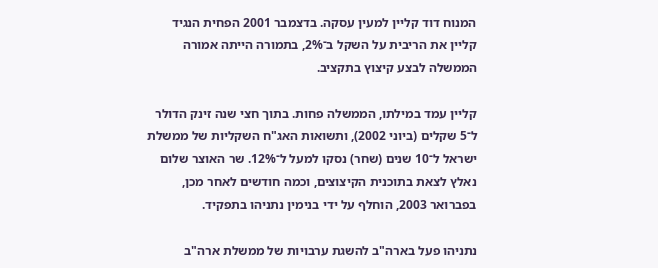המנוח דוד קליין למעין עסקה. בדצמבר 2001 הפחית הנגיד קליין את הריבית על השקל ב־2%, בתמורה הייתה אמורה הממשלה לבצע קיצוץ בתקציב.

קליין עמד במילתו, הממשלה פחות. בתוך חצי שנה זינק הדולר ל־5 שקלים (ביוני 2002), ותשואות האג"ח השקליות של ממשלת ישראל ל־10 שנים (שחר) נסקו למעל ל־12%. שר האוצר שלום נאלץ לצאת בתוכנית הקיצוצים, וכמה חודשים לאחר מכן, בפברואר 2003, הוחלף על ידי בנימין נתניהו בתפקיד.

נתניהו פעל בארה"ב להשגת ערבויות של ממשלת ארה"ב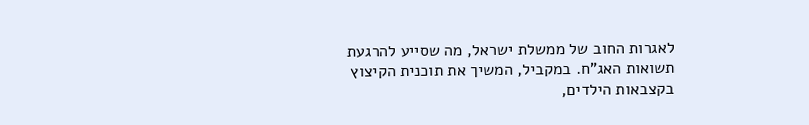לאגרות החוב של ממשלת ישראל, מה שסייע להרגעת תשואות האג"ח. במקביל, המשיך את תוכנית הקיצוץ בקצבאות הילדים,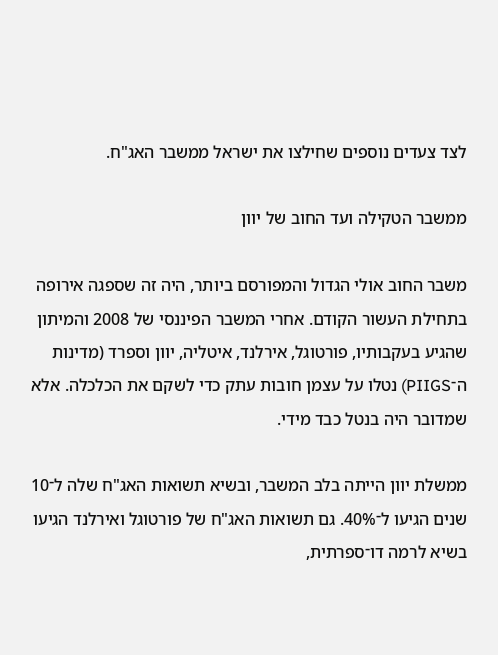לצד צעדים נוספים שחילצו את ישראל ממשבר האג"ח.

ממשבר הטקילה ועד החוב של יוון

משבר החוב אולי הגדול והמפורסם ביותר, היה זה שספגה אירופה בתחילת העשור הקודם. אחרי המשבר הפיננסי של 2008 והמיתון שהגיע בעקבותיו, פורטוגל, אירלנד, איטליה, יוון וספרד (מדינות ה־PIIGS) נטלו על עצמן חובות עתק כדי לשקם את הכלכלה. אלא שמדובר היה בנטל כבד מידי.

ממשלת יוון הייתה בלב המשבר, ובשיא תשואות האג"ח שלה ל־10 שנים הגיעו ל־40%. גם תשואות האג"ח של פורטוגל ואירלנד הגיעו בשיא לרמה דו־ספרתית,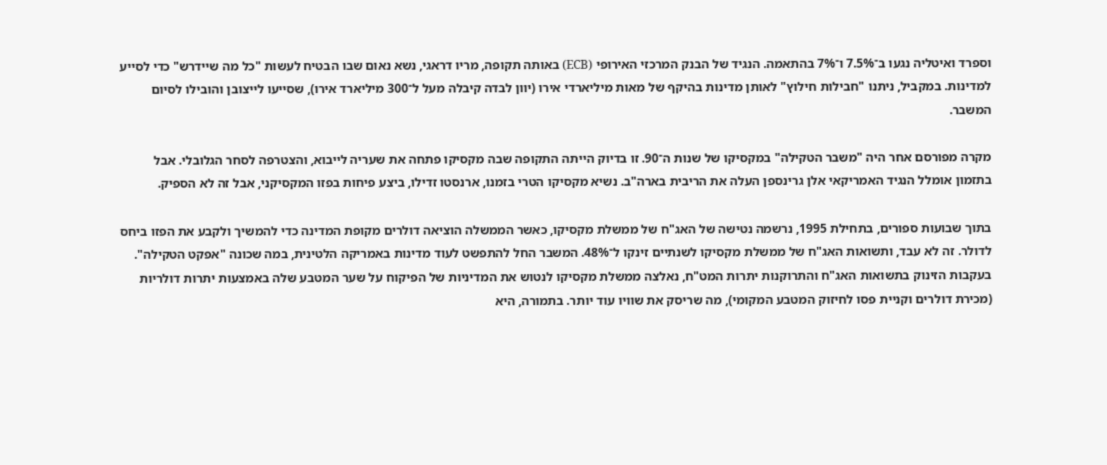וספרד ואיטליה נגעו ב־7.5% ו־7% בהתאמה. הנגיד של הבנק המרכזי האירופי (ECB) באותה תקופה, מריו דראגי, נשא נאום שבו הבטיח לעשות "כל מה שיידרש" כדי לסייע למדינות. במקביל, ניתנו "חבילות חילוץ" לאותן מדינות בהיקף של מאות מיליארדי אירו (יוון לבדה קיבלה מעל ל־300 מיליארד אירו), שסייעו לייצובן והובילו לסיום המשבר.

מקרה מפורסם אחר היה "משבר הטקילה" במקסיקו של שנות ה־90. זו בדיוק הייתה התקופה שבה מקסיקו פתחה את שעריה לייבוא, והצטרפה לסחר הגלובלי. אבל בתזמון אומלל הנגיד האמריקאי אלן גרינספן העלה את הריבית בארה"ב. נשיא מקסיקו הטרי בזמנו, ארנסטו זדילו, ביצע פיחות בפזו המקסיקני, אבל זה לא הספיק.

בתוך שבועות ספורים, בתחילת 1995, נרשמה נטישה של האג"ח של ממשלת מקסיקו, כאשר הממשלה הוציאה דולרים מקופת המדינה כדי להמשיך ולקבע את הפזו ביחס לדולר. זה לא עבד, ותשואות האג"ח של ממשלת מקסיקו לשנתיים זינקו ל־48%. המשבר החל להתפשט לעוד מדינות באמריקה הלטינית, במה שכונה "אפקט הטקילה". בעקבות הזינוק בתשואות האג"ח והתרוקנות יתרות המט"ח, נאלצה ממשלת מקסיקו לנטוש את המדיניות של הפיקוח על שער המטבע שלה באמצעות יתרות דולריות (מכירת דולרים וקניית פסו לחיזוק המטבע המקומי), מה שריסק את שוויו עוד יותר. בתמורה, היא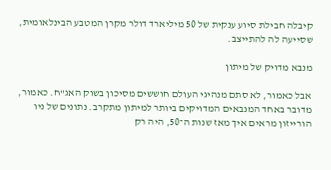קיבלה חבילת סיוע ענקית של 50 מיליארד דולר מקרן המטבע הבינלאומית, שסייעה לה להתייצב.

מנבא מדויק של מיתון

אבל כאמור, לא סתם מנהיגי העולם חוששים מסיכון בשוק האג"ח. כאמור, מדובר באחד המנבאים המדויקים ביותר למיתון מתקרב. נתונים של ניו הורייזון מראים איך מאז שנות ה־50, היה רק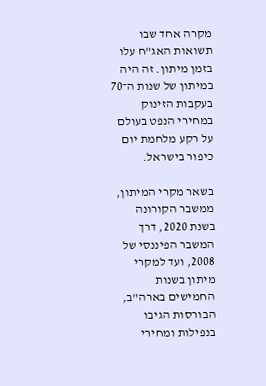מקרה אחד שבו תשואות האג"ח עלו בזמן מיתון. זה היה במיתון של שנות ה־70 בעקבות הזינוק במחירי הנפט בעולם על רקע מלחמת יום כיפור בישראל.

בשאר מקרי המיתון, ממשבר הקורונה בשנת 2020, דרך המשבר הפיננסי של 2008, ועד למקרי מיתון בשנות החמישים בארה"ב, הבורסות הגיבו בנפילות ומחירי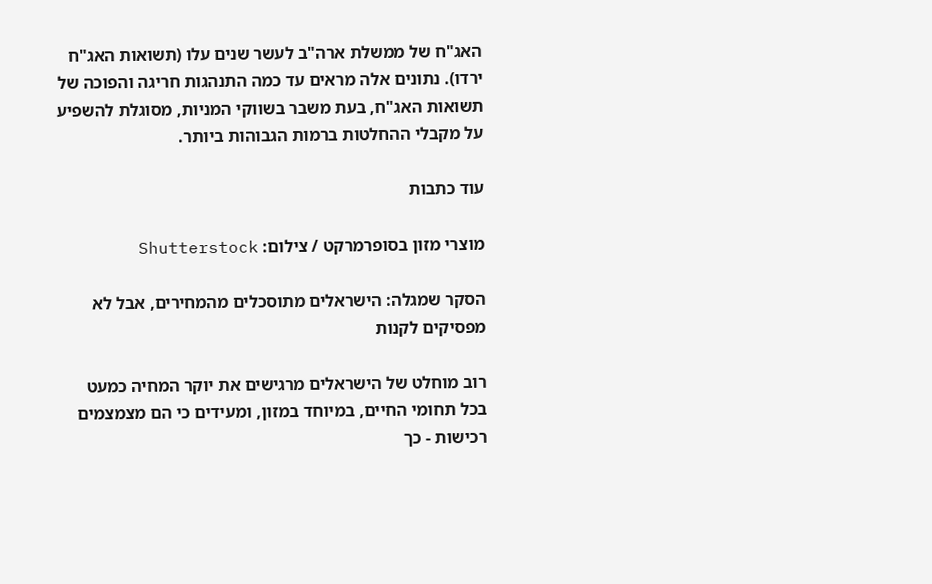האג"ח של ממשלת ארה"ב לעשר שנים עלו (תשואות האג"ח ירדו). נתונים אלה מראים עד כמה התנהגות חריגה והפוכה של תשואות האג"ח, בעת משבר בשווקי המניות, מסוגלת להשפיע על מקבלי ההחלטות ברמות הגבוהות ביותר.

עוד כתבות

מוצרי מזון בסופרמרקט / צילום: Shutterstock

הסקר שמגלה: הישראלים מתוסכלים מהמחירים, אבל לא מפסיקים לקנות

רוב מוחלט של הישראלים מרגישים את יוקר המחיה כמעט בכל תחומי החיים, במיוחד במזון, ומעידים כי הם מצמצמים רכישות - כך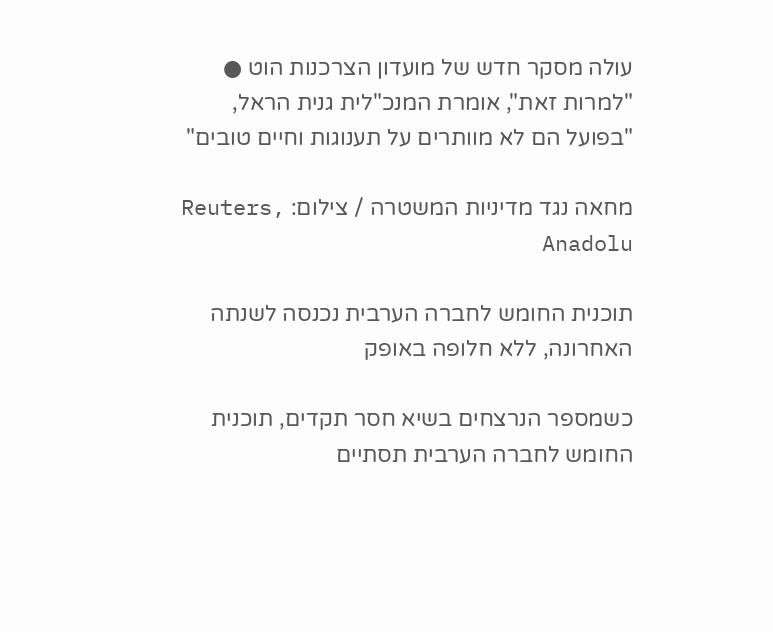עולה מסקר חדש של מועדון הצרכנות הוט ● "למרות זאת", אומרת המנכ"לית גנית הראל, "בפועל הם לא מוותרים על תענוגות וחיים טובים"

מחאה נגד מדיניות המשטרה / צילום: Reuters, Anadolu

תוכנית החומש לחברה הערבית נכנסה לשנתה האחרונה, ללא חלופה באופק

כשמספר הנרצחים בשיא חסר תקדים, תוכנית החומש לחברה הערבית תסתיים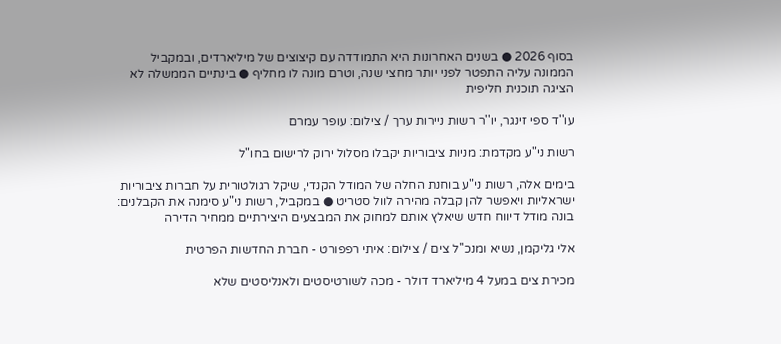בסוף 2026 ● בשנים האחרונות היא התמודדה עם קיצוצים של מיליארדים, ובמקביל הממונה עליה התפטר לפני יותר מחצי שנה, וטרם מונה לו מחליף ● בינתיים הממשלה לא הציגה תוכנית חליפית

עו''ד ספי זינגר, יו''ר רשות ניירות ערך / צילום: עופר עמרם

רשות ני"ע מקדמת: מניות ציבוריות יקבלו מסלול ירוק לרישום בחו"ל

בימים אלה, רשות ני"ע בוחנת החלה של המודל הקנדי, שיקל רגולטורית על חברות ציבוריות ישראליות ויאפשר להן קבלה מהירה לוול סטריט ● במקביל, רשות ני"ע סימנה את הקבלנים: בונה מודל דיווח חדש שיאלץ אותם למחוק את המבצעים היצירתיים ממחיר הדירה

אלי גליקמן, נשיא ומנכ''ל צים / צילום: איתי רפפורט - חברת החדשות הפרטית

מכירת צים במעל 4 מיליארד דולר - מכה לשורטיסטים ולאנליסטים שלא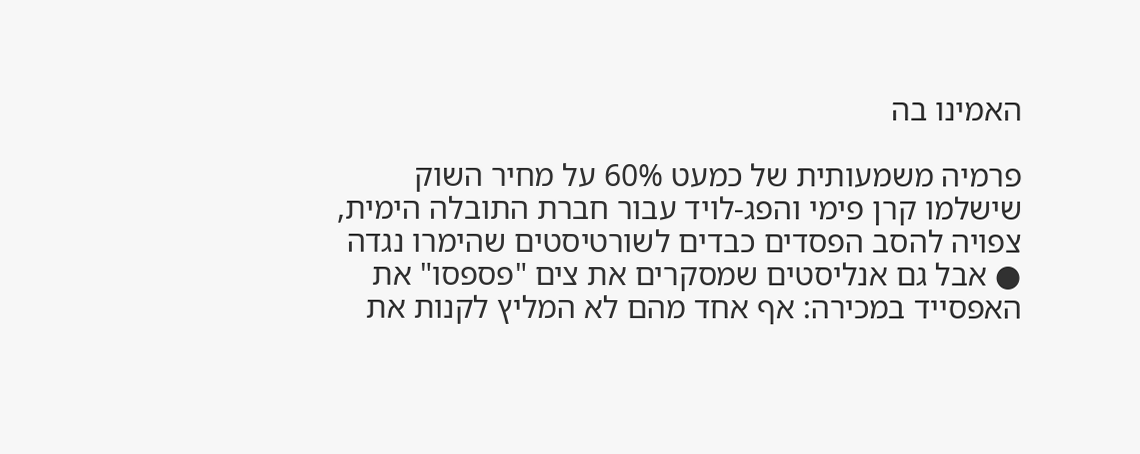האמינו בה

פרמיה משמעותית של כמעט 60% על מחיר השוק שישלמו קרן פימי והפג-לויד עבור חברת התובלה הימית, צפויה להסב הפסדים כבדים לשורטיסטים שהימרו נגדה ● אבל גם אנליסטים שמסקרים את צים "פספסו" את האפסייד במכירה: אף אחד מהם לא המליץ לקנות את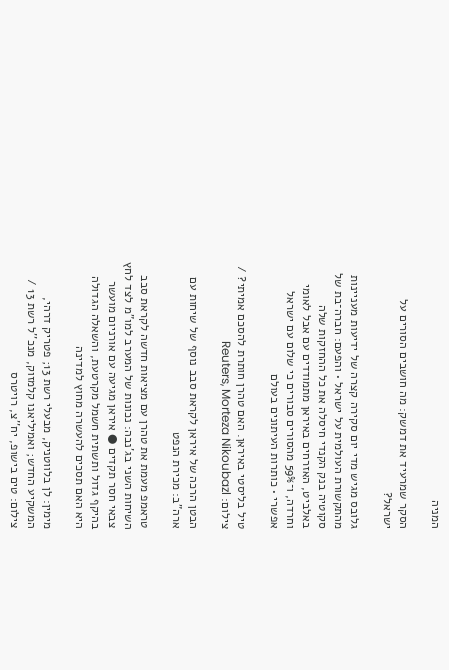המניה

הסקר שמרעיד את דמשק: מה חושבים הסורים על ישראל?

גלובס מגיש מדי יום סקירה קצרה של ידיעות מעניינות מהתקשורת העולמית על ישראל • והפעם: חברה־בת של סקוטיה בנק הקנדי חיסלה את כל ההחזקות שלה באלביט, האזרחים באיראן מתמודדים עם אבל לאומי וחרדה, ו־59% מהסורים סבורים כי שלום עם ישראל אפשרי • כותרות העיתונים בעולם

טיל בליסטי באיראן. האם טהרן חותרת להסכם אמיתי? / צילום: Reuters, Morteza Nikoubazl

הבטן הרכה של איראן לקראת סבב נוסף של שיחות עם ארה"ב: מכירת הנפט

טראמפ מעמת את טהרן עם מציאות חדשה לקראת סבב השיחות השני בג'נבה: נכונות של המערב למו"מ לצד לחץ צבאי חסר תקדים ● איראן מגיעה עם אורניום מועשר בהיקף גדול ותשתית חשמל מקרטעת, והשאלה הגדולה היא האם תסכים להעשרה מחוץ למדינה

מימין: לן בלווטניק, מבעלי רשת 13; פטריק דרהי, המשקיע החדש; ואמיליאנו קלמזוק, מנכ''ל רשת 13 / צילום: טים בישופ, יח''צ, רויטרס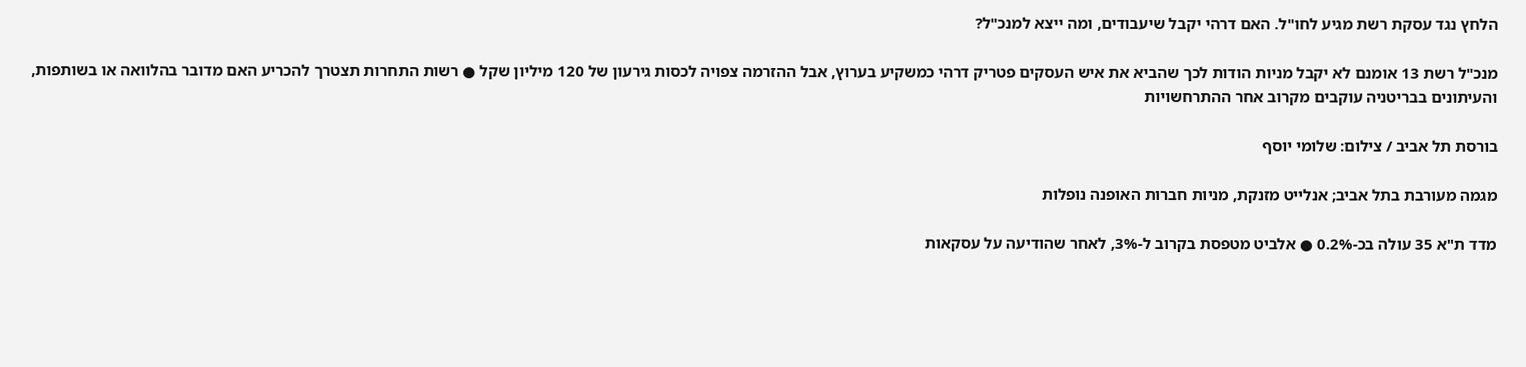הלחץ נגד עסקת רשת מגיע לחו"ל. האם דרהי יקבל שיעבודים, ומה ייצא למנכ"ל?

מנכ"ל רשת 13 אומנם לא יקבל מניות הודות לכך שהביא את איש העסקים פטריק דרהי כמשקיע בערוץ, אבל ההזרמה צפויה לכסות גירעון של 120 מיליון שקל ● רשות התחרות תצטרך להכריע האם מדובר בהלוואה או בשותפות, והעיתונים בבריטניה עוקבים מקרוב אחר ההתרחשויות

בורסת תל אביב / צילום: שלומי יוסף

מגמה מעורבת בתל אביב; אנלייט מזנקת, מניות חברות האופנה נופלות

מדד ת"א 35 עולה בכ-0.2% ● אלביט מטפסת בקרוב ל-3%, לאחר שהודיעה על עסקאות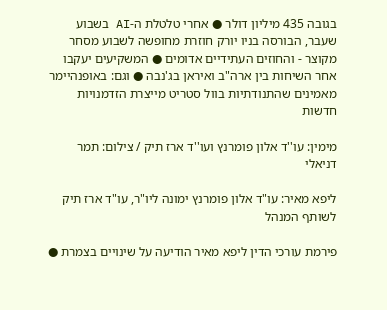בגובה 435 מיליון דולר ● אחרי טלטלת ה-AI בשבוע שעבר, הבורסה בניו יורק חוזרת מחופשה לשבוע מסחר מקוצר - והחוזים העתידיים אדומים ● המשקיעים יעקבו אחר השיחות בין ארה"ב ואיראן בג'נבה ● וגם: באופנהיימר מאמינים שהתנודתיות בוול סטריט מייצרת הזדמנויות חדשות

מימין: עו''ד אלון פומרנץ ועו''ד ארז תיק / צילום: תמר דניאלי

ליפא מאיר: עו"ד אלון פומרנץ ימונה ליו"ר, עו"ד ארז תיק לשותף המנהל

פירמת עורכי הדין ליפא מאיר הודיעה על שינויים בצמרת ●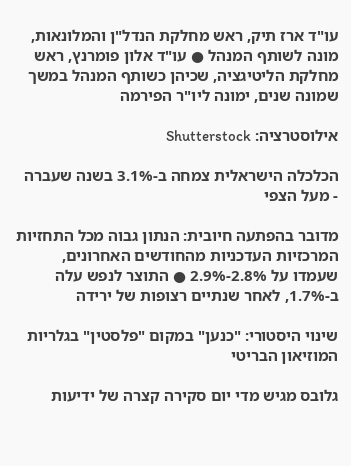עו"ד ארז תיק, ראש מחלקת הנדל"ן והמלונאות, מונה לשותף המנהל ● עו"ד אלון פומרנץ, ראש מחלקת הליטיגציה, שכיהן כשותף המנהל במשך שמונה שנים, ימונה ליו"ר הפירמה

אילוסטרציה: Shutterstock

הכלכלה הישראלית צמחה ב-3.1% בשנה שעברה - מעל הצפי

מדובר בהפתעה חיובית: הנתון גבוה מכל התחזיות המרכזיות העדכניות מהחודשים האחרונים, שעמדו על 2.8%-2.9% ● התוצר לנפש עלה ב-1.7%, לאחר שנתיים רצופות של ירידה

שינוי היסטורי: "כנען" במקום "פלסטין" בגלריות המוזיאון הבריטי

גלובס מגיש מדי יום סקירה קצרה של ידיעות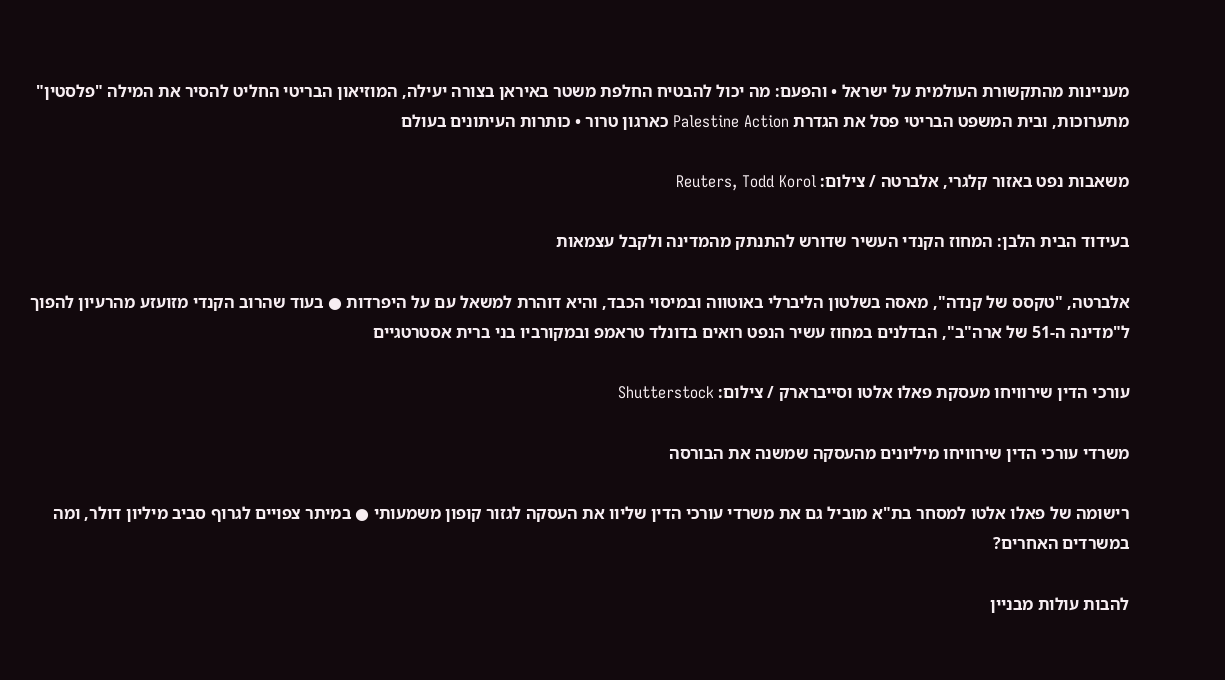מעניינות מהתקשורת העולמית על ישראל • והפעם: מה יכול להבטיח החלפת משטר באיראן בצורה יעילה, המוזיאון הבריטי החליט להסיר את המילה "פלסטין" מתערוכות, ובית המשפט הבריטי פסל את הגדרת Palestine Action כארגון טרור • כותרות העיתונים בעולם

משאבות נפט באזור קלגרי, אלברטה / צילום: Reuters, Todd Korol

בעידוד הבית הלבן: המחוז הקנדי העשיר שדורש להתנתק מהמדינה ולקבל עצמאות

אלברטה, "טקסס של קנדה", מאסה בשלטון הליברלי באוטווה ובמיסוי הכבד, והיא דוהרת למשאל עם על היפרדות ● בעוד שהרוב הקנדי מזועזע מהרעיון להפוך ל"מדינה ה-51 של ארה"ב", הבדלנים במחוז עשיר הנפט רואים בדונלד טראמפ ובמקורביו בני ברית אסטרטגיים

עורכי הדין שירוויחו מעסקת פאלו אלטו וסייברארק / צילום: Shutterstock

משרדי עורכי הדין שירוויחו מיליונים מהעסקה שמשנה את הבורסה

רישומה של פאלו אלטו למסחר בת"א מוביל גם את משרדי עורכי הדין שליוו את העסקה לגזור קופון משמעותי ● במיתר צפויים לגרוף סביב מיליון דולר, ומה במשרדים האחרים?

להבות עולות מבניין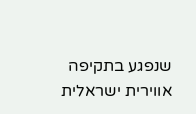שנפגע בתקיפה אווירית ישראלית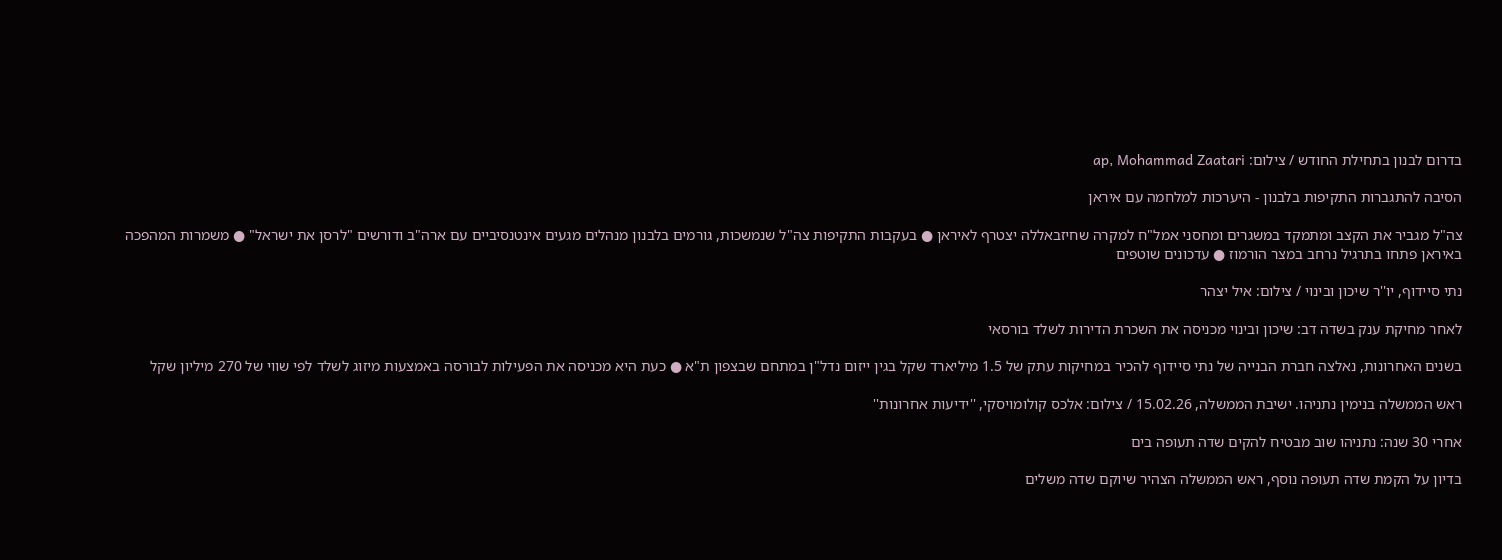בדרום לבנון בתחילת החודש / צילום: ap, Mohammad Zaatari

הסיבה להתגברות התקיפות בלבנון - היערכות למלחמה עם איראן

צה"ל מגביר את הקצב ומתמקד במשגרים ומחסני אמל"ח למקרה שחיזבאללה יצטרף לאיראן ● בעקבות התקיפות צה"ל שנמשכות, גורמים בלבנון מנהלים מגעים אינטנסיביים עם ארה"ב ודורשים "לרסן את ישראל" ● משמרות המהפכה באיראן פתחו בתרגיל נרחב במצר הורמוז ● עדכונים שוטפים

נתי סיידוף, יו''ר שיכון ובינוי / צילום: איל יצהר

לאחר מחיקת ענק בשדה דב: שיכון ובינוי מכניסה את השכרת הדירות לשלד בורסאי

בשנים האחרונות, נאלצה חברת הבנייה של נתי סיידוף להכיר במחיקות עתק של 1.5 מיליארד שקל בגין ייזום נדל"ן במתחם שבצפון ת"א ● כעת היא מכניסה את הפעילות לבורסה באמצעות מיזוג לשלד לפי שווי של 270 מיליון שקל

ראש הממשלה בנימין נתניהו. ישיבת הממשלה, 15.02.26 / צילום: אלכס קולומויסקי, ''ידיעות אחרונות''

אחרי 30 שנה: נתניהו שוב מבטיח להקים שדה תעופה בים

בדיון על הקמת שדה תעופה נוסף, ראש הממשלה הצהיר שיוקם שדה משלים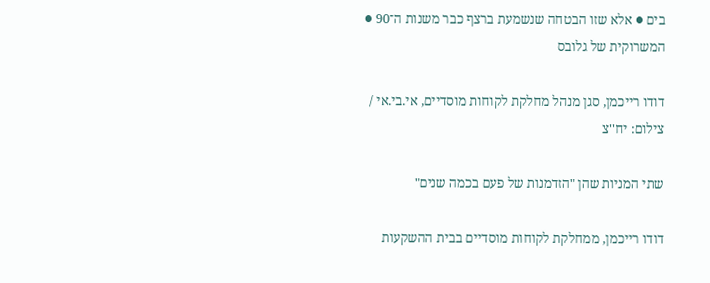בים ● אלא שזו הבטחה שנשמעת ברצף כבר משנות ה־90 ● המשרוקית של גלובס

דודו רייכמן, סגן מנהל מחלקת לקוחות מוסדיים, אי.בי.אי / צילום: יח''צ

שתי המניות שהן "הזדמנות של פעם בכמה שנים"

דודו רייכמן, ממחלקת לקוחות מוסדיים בבית ההשקעות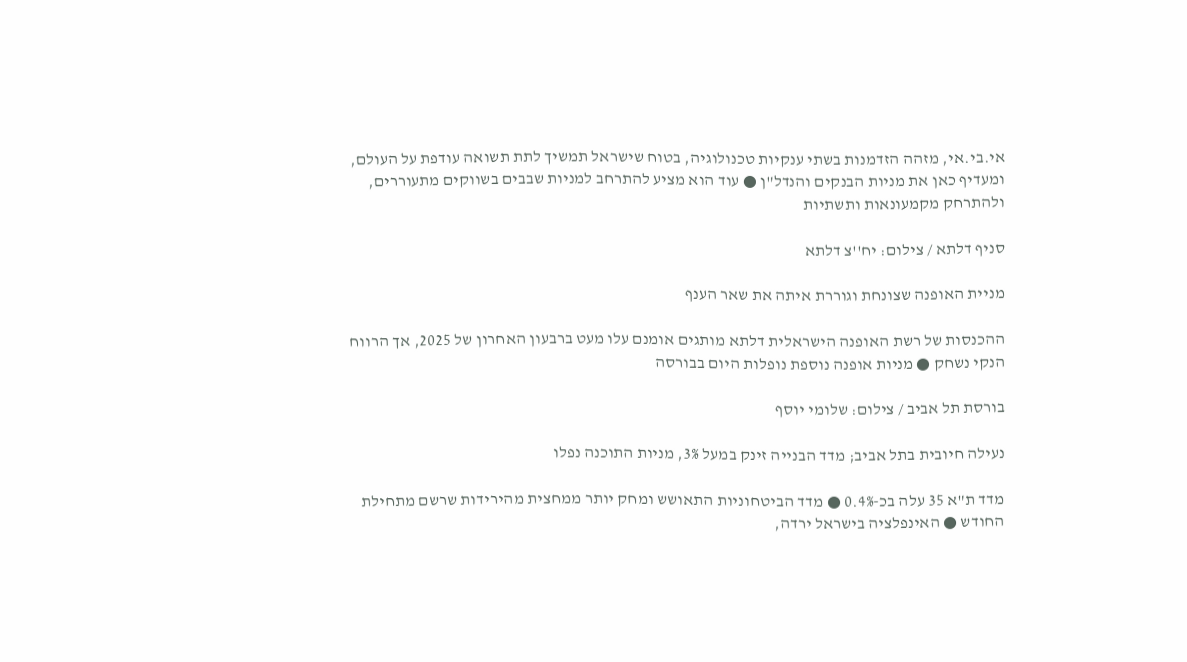אי.בי.אי, מזהה הזדמנות בשתי ענקיות טכנולוגיה, בטוח שישראל תמשיך לתת תשואה עודפת על העולם, ומעדיף כאן את מניות הבנקים והנדל"ן ● עוד הוא מציע להתרחב למניות שבבים בשווקים מתעוררים, ולהתרחק מקמעונאות ותשתיות

סניף דלתא / צילום: יח''צ דלתא

מניית האופנה שצונחת וגוררת איתה את שאר הענף

ההכנסות של רשת האופנה הישראלית דלתא מותגים אומנם עלו מעט ברבעון האחרון של 2025, אך הרווח הנקי נשחק ● מניות אופנה נוספת נופלות היום בבורסה

בורסת תל אביב / צילום: שלומי יוסף

נעילה חיובית בתל אביב; מדד הבנייה זינק במעל 3%, מניות התוכנה נפלו

מדד ת"א 35 עלה בכ-0.4% ● מדד הביטחוניות התאושש ומחק יותר ממחצית מהירידות שרשם מתחילת החודש ● האינפלציה בישראל ירדה,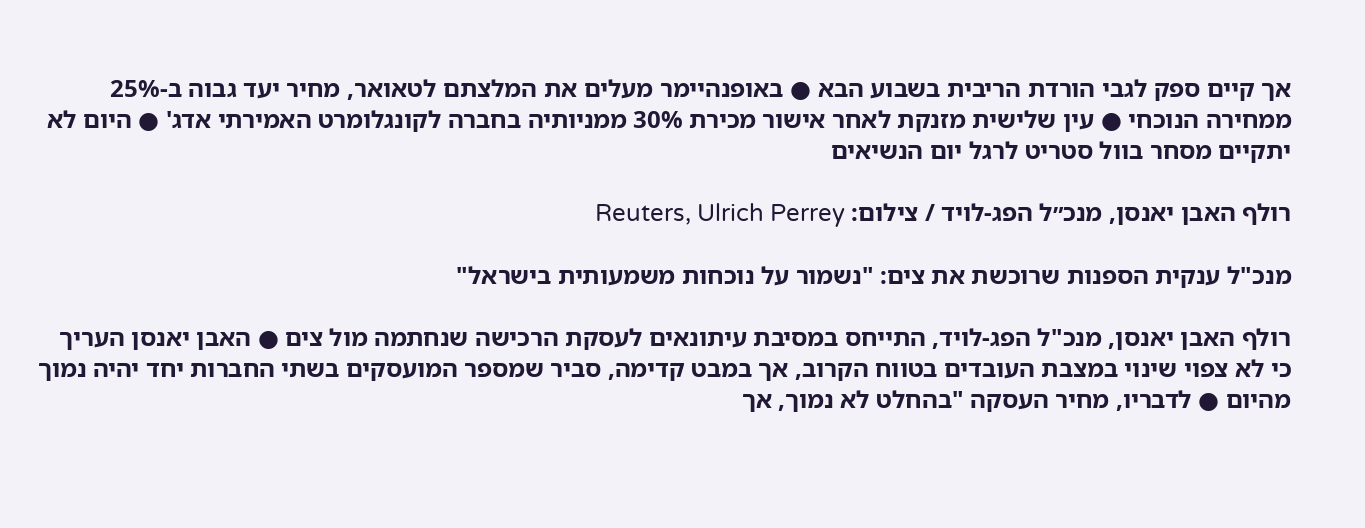אך קיים ספק לגבי הורדת הריבית בשבוע הבא ● באופנהיימר מעלים את המלצתם לטאואר, מחיר יעד גבוה ב-25% ממחירה הנוכחי ● עין שלישית מזנקת לאחר אישור מכירת 30% ממניותיה בחברה לקונגלומרט האמירתי אדג' ● היום לא יתקיים מסחר בוול סטריט לרגל יום הנשיאים

רולף האבן יאנסן, מנכ״ל הפג-לויד / צילום: Reuters, Ulrich Perrey

מנכ"ל ענקית הספנות שרוכשת את צים: "נשמור על נוכחות משמעותית בישראל"

רולף האבן יאנסן, מנכ"ל הפג-לויד, התייחס במסיבת עיתונאים לעסקת הרכישה שנחתמה מול צים ● האבן יאנסן העריך כי לא צפוי שינוי במצבת העובדים בטווח הקרוב, אך במבט קדימה, סביר שמספר המועסקים בשתי החברות יחד יהיה נמוך מהיום ● לדבריו, מחיר העסקה "בהחלט לא נמוך, אך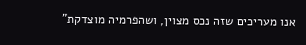אנו מעריכים שזה נכס מצוין, ושהפרמיה מוצדקת"